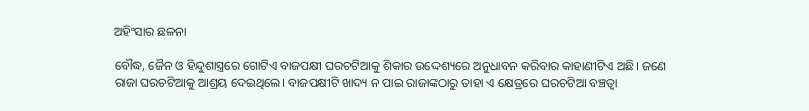ଅହିଂସାର ଛଳନା

ବୌଦ୍ଧ, ଜୈନ ଓ ହିନ୍ଦୁଶାସ୍ତ୍ରରେ ଗୋଟିଏ ବାଜପକ୍ଷୀ ଘରଚଟିଆକୁ ଶିକାର ଉଦ୍ଦେଶ୍ୟରେ ଅନୁଧାବନ କରିବାର କାହାଣୀଟିଏ ଅଛି। ଜଣେ ରାଜା ଘରଚଟିଆକୁ ଆଶ୍ରୟ ଦେଇଥିଲେ। ବାଜପକ୍ଷୀଟି ଖାଦ୍ୟ ନ ପାଇ ରାଜାଙ୍କଠାରୁ ତାହା ଏ କ୍ଷେତ୍ରରେ ଘରଚଟିଆ ବଞ୍ଚତ୍ବା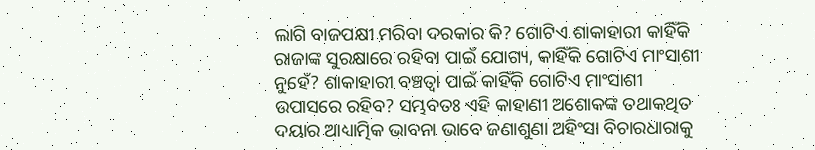ଲାଗି ବାଜପକ୍ଷୀ ମରିବା ଦରକାର କି? ଗୋଟିଏ ଶାକାହାରୀ କାହିଁକି ରାଜାଙ୍କ ସୁରକ୍ଷାରେ ରହିବା ପାଇଁ ଯୋଗ୍ୟ, କାହିଁକି ଗୋଟିଏ ମାଂସାଶୀ ନୁହେଁ? ଶାକାହାରୀ ବଞ୍ଚତ୍ବା ପାଇଁ କାହିଁକି ଗୋଟିଏ ମାଂସାଶୀ ଉପାସରେ ରହିବ? ସମ୍ଭବତଃ ଏହି କାହାଣୀ ଅଶୋକଙ୍କ ତଥାକଥିତ ଦୟାର ଆଧ୍ୟାତ୍ମିକ ଭାବନା ଭାବେ ଜଣାଶୁଣା ଅହିଂସା ବିଚାରଧାରାକୁ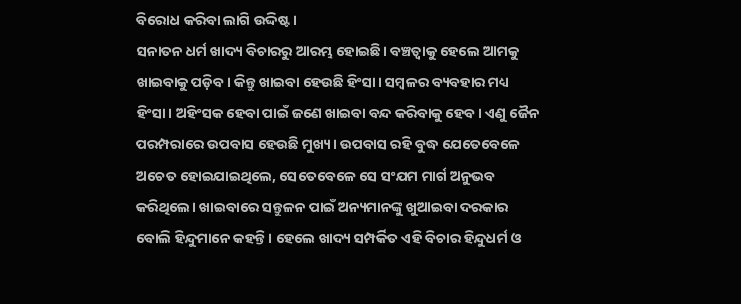ବିରୋଧ କରିବା ଲାଗି ଉଦ୍ଦିଷ୍ଟ।
ସନାତନ ଧର୍ମ ଖାଦ୍ୟ ବିଚାରରୁ ଆରମ୍ଭ ହୋଇଛି। ବଞ୍ଚତ୍ବାକୁ ହେଲେ ଆମକୁ ଖାଇବାକୁ ପଡ଼ିବ। କିନ୍ତୁ ଖାଇବା ହେଉଛି ହିଂସା। ସମ୍ବଳର ବ୍ୟବହାର ମଧ୍ୟ ହିଂସା। ଅହିଂସକ ହେବା ପାଇଁ ଜଣେ ଖାଇବା ବନ୍ଦ କରିବାକୁ ହେବ। ଏଣୁ ଜୈନ ପରମ୍ପରାରେ ଉପବାସ ହେଉଛି ମୁଖ୍ୟ। ଉପବାସ ରହି ବୁଦ୍ଧ ଯେତେବେଳେ ଅଚେତ ହୋଇଯାଇଥିଲେ, ସେତେବେଳେ ସେ ସଂଯମ ମାର୍ଗ ଅନୁଭବ କରିଥିଲେ। ଖାଇବାରେ ସନ୍ତୁଳନ ପାଇଁ ଅନ୍ୟମାନଙ୍କୁ ଖୁଆଇବା ଦରକାର ବୋଲି ହିନ୍ଦୁମାନେ କହନ୍ତି। ହେଲେ ଖାଦ୍ୟ ସମ୍ପର୍କିତ ଏହି ବିଚାର ହିନ୍ଦୁଧର୍ମ ଓ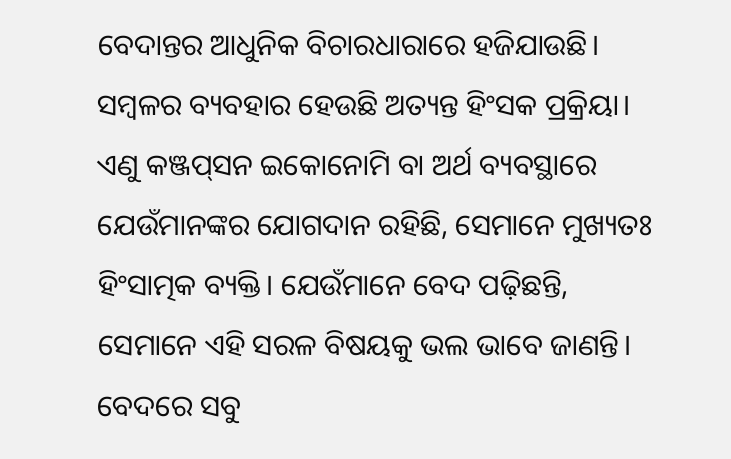ବେଦାନ୍ତର ଆଧୁନିକ ବିଚାରଧାରାରେ ହଜିଯାଉଛି।
ସମ୍ବଳର ବ୍ୟବହାର ହେଉଛି ଅତ୍ୟନ୍ତ ହିଂସକ ପ୍ରକ୍ରିୟା। ଏଣୁ କଞ୍ଜପ୍‌ସନ ଇକୋନୋମି ବା ଅର୍ଥ ବ୍ୟବସ୍ଥାରେ ଯେଉଁମାନଙ୍କର ଯୋଗଦାନ ରହିଛି, ସେମାନେ ମୁଖ୍ୟତଃ ହିଂସାତ୍ମକ ବ୍ୟକ୍ତି। ଯେଉଁମାନେ ବେଦ ପଢ଼ିଛନ୍ତି, ସେମାନେ ଏହି ସରଳ ବିଷୟକୁ ଭଲ ଭାବେ ଜାଣନ୍ତି। ବେଦରେ ସବୁ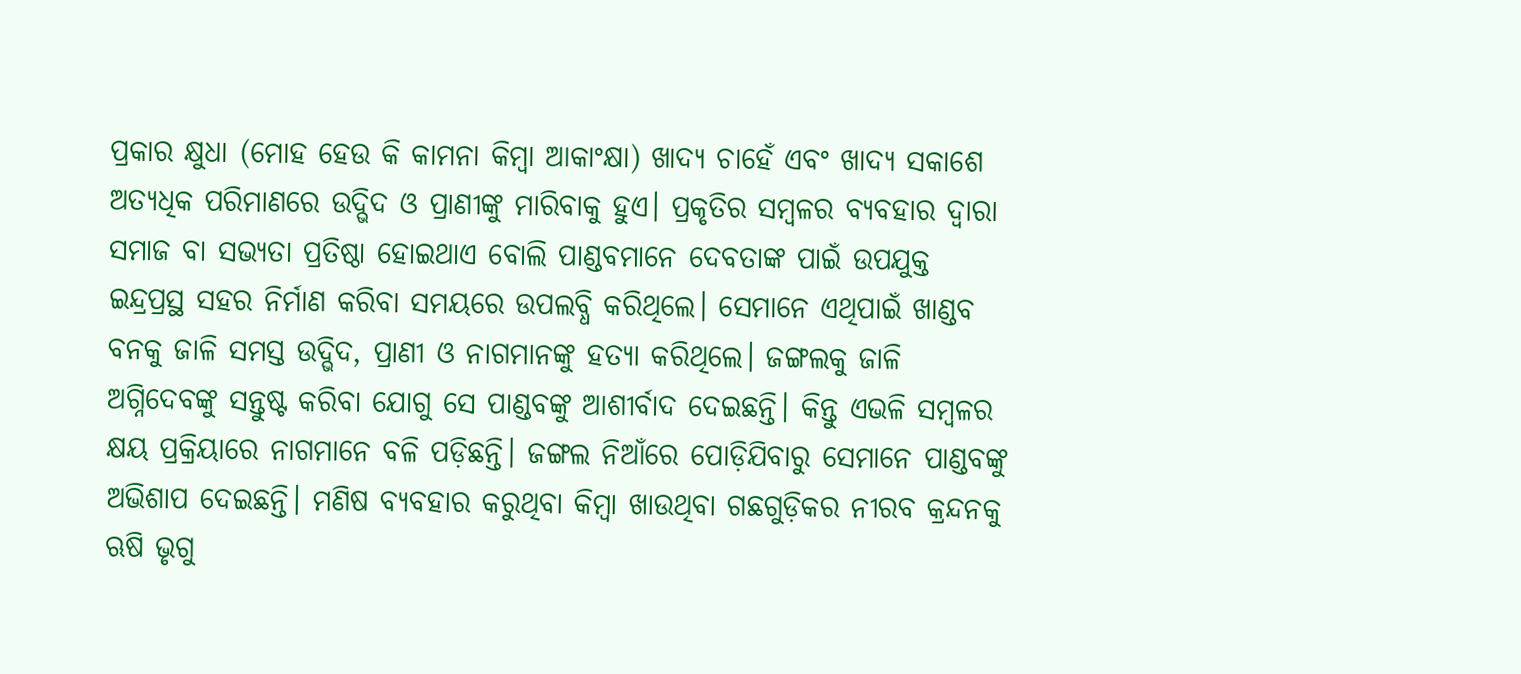ପ୍ରକାର କ୍ଷୁଧା (ମୋହ ହେଉ କି କାମନା କିମ୍ବା ଆକାଂକ୍ଷା) ଖାଦ୍ୟ ଚାହେଁ ଏବଂ ଖାଦ୍ୟ ସକାଶେ ଅତ୍ୟଧିକ ପରିମାଣରେ ଉଦ୍ଭିଦ ଓ ପ୍ରାଣୀଙ୍କୁ ମାରିବାକୁ ହୁଏ। ପ୍ରକୃତିର ସମ୍ବଳର ବ୍ୟବହାର ଦ୍ୱାରା ସମାଜ ବା ସଭ୍ୟତା ପ୍ରତିଷ୍ଠା ହୋଇଥାଏ ବୋଲି ପାଣ୍ଡବମାନେ ଦେବତାଙ୍କ ପାଇଁ ଉପଯୁକ୍ତ ଇନ୍ଦ୍ରପ୍ରସ୍ଥ ସହର ନିର୍ମାଣ କରିବା ସମୟରେ ଉପଲବ୍ଧି କରିଥିଲେ। ସେମାନେ ଏଥିପାଇଁ ଖାଣ୍ଡବ ବନକୁ ଜାଳି ସମସ୍ତ ଉଦ୍ଭିଦ, ପ୍ରାଣୀ ଓ ନାଗମାନଙ୍କୁ ହତ୍ୟା କରିଥିଲେ। ଜଙ୍ଗଲକୁ ଜାଳି ଅଗ୍ନିଦେବଙ୍କୁ ସନ୍ତୁଷ୍ଟ କରିବା ଯୋଗୁ ସେ ପାଣ୍ଡବଙ୍କୁ ଆଶୀର୍ବାଦ ଦେଇଛନ୍ତି। କିନ୍ତୁ ଏଭଳି ସମ୍ବଳର କ୍ଷୟ ପ୍ରକ୍ରିୟାରେ ନାଗମାନେ ବଳି ପଡ଼ିଛନ୍ତି। ଜଙ୍ଗଲ ନିଆଁରେ ପୋଡ଼ିଯିବାରୁ ସେମାନେ ପାଣ୍ଡବଙ୍କୁ ଅଭିଶାପ ଦେଇଛନ୍ତି। ମଣିଷ ବ୍ୟବହାର କରୁଥିବା କିମ୍ବା ଖାଉଥିବା ଗଛଗୁଡ଼ିକର ନୀରବ କ୍ରନ୍ଦନକୁ ଋଷି ଭୃଗୁ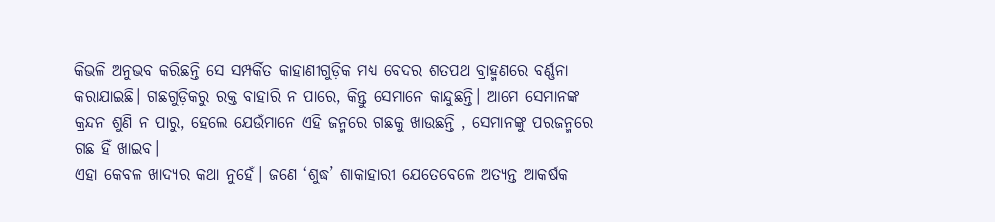କିଭଳି ଅନୁଭବ କରିଛନ୍ତି ସେ ସମ୍ପର୍କିତ କାହାଣୀଗୁଡ଼ିକ ମଧ୍ୟ ବେଦର ଶତପଥ ବ୍ରାହ୍ମଣରେ ବର୍ଣ୍ଣନା କରାଯାଇଛି। ଗଛଗୁଡ଼ିକରୁ ରକ୍ତ ବାହାରି ନ ପାରେ, କିନ୍ତୁ ସେମାନେ କାନ୍ଦୁଛନ୍ତି। ଆମେ ସେମାନଙ୍କ କ୍ରନ୍ଦନ ଶୁଣି ନ ପାରୁ, ହେଲେ ଯେଉଁମାନେ ଏହି ଜନ୍ମରେ ଗଛକୁ ଖାଉଛନ୍ତି , ସେମାନଙ୍କୁ ପରଜନ୍ମରେ ଗଛ ହିଁ ଖାଇବ।
ଏହା କେବଳ ଖାଦ୍ୟର କଥା ନୁହେଁ। ଜଣେ ‘ଶୁଦ୍ଧ’ ଶାକାହାରୀ ଯେତେବେଳେ ଅତ୍ୟନ୍ତ ଆକର୍ଷକ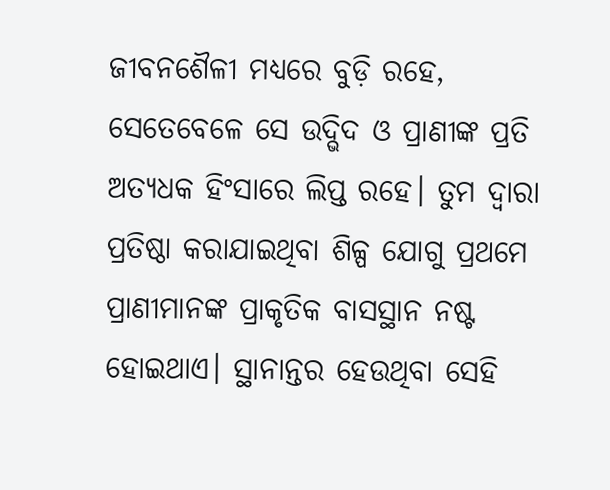ଜୀବନଶୈଳୀ ମଧ୍ୟରେ ବୁଡ଼ି ରହେ, ସେତେବେଳେ ସେ ଉଦ୍ଭିଦ ଓ ପ୍ରାଣୀଙ୍କ ପ୍ରତି ଅତ୍ୟଧକ ହିଂସାରେ ଲିପ୍ତ ରହେ। ତୁମ ଦ୍ୱାରା ପ୍ରତିଷ୍ଠା କରାଯାଇଥିବା ଶିଳ୍ପ ଯୋଗୁ ପ୍ରଥମେ ପ୍ରାଣୀମାନଙ୍କ ପ୍ରାକୃତିକ ବାସସ୍ଥାନ ନଷ୍ଟ ହୋଇଥାଏ। ସ୍ଥାନାନ୍ତର ହେଉଥିବା ସେହି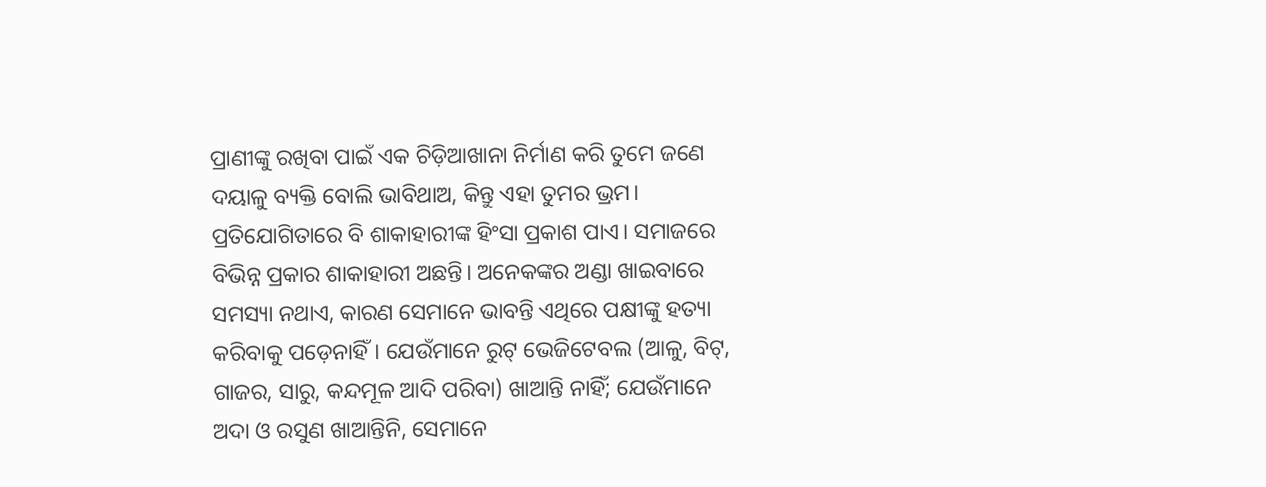ପ୍ରାଣୀଙ୍କୁ ରଖିବା ପାଇଁ ଏକ ଚିଡ଼ିଆଖାନା ନିର୍ମାଣ କରି ତୁମେ ଜଣେ ଦୟାଳୁ ବ୍ୟକ୍ତି ବୋଲି ଭାବିଥାଅ, କିନ୍ତୁ ଏହା ତୁମର ଭ୍ରମ।
ପ୍ରତିଯୋଗିତାରେ ବି ଶାକାହାରୀଙ୍କ ହିଂସା ପ୍ରକାଶ ପାଏ। ସମାଜରେ ବିଭିନ୍ନ ପ୍ରକାର ଶାକାହାରୀ ଅଛନ୍ତି। ଅନେକଙ୍କର ଅଣ୍ଡା ଖାଇବାରେ ସମସ୍ୟା ନଥାଏ, କାରଣ ସେମାନେ ଭାବନ୍ତି ଏଥିରେ ପକ୍ଷୀଙ୍କୁ ହତ୍ୟା କରିବାକୁ ପଡ଼େନାହିଁ। ଯେଉଁମାନେ ରୁଟ୍‌ ଭେଜିଟେବଲ (ଆଳୁ, ବିଟ୍‌, ଗାଜର, ସାରୁ, କନ୍ଦମୂଳ ଆଦି ପରିବା) ଖାଆନ୍ତି ନାହିଁ; ଯେଉଁମାନେ ଅଦା ଓ ରସୁଣ ଖାଆନ୍ତିନି, ସେମାନେ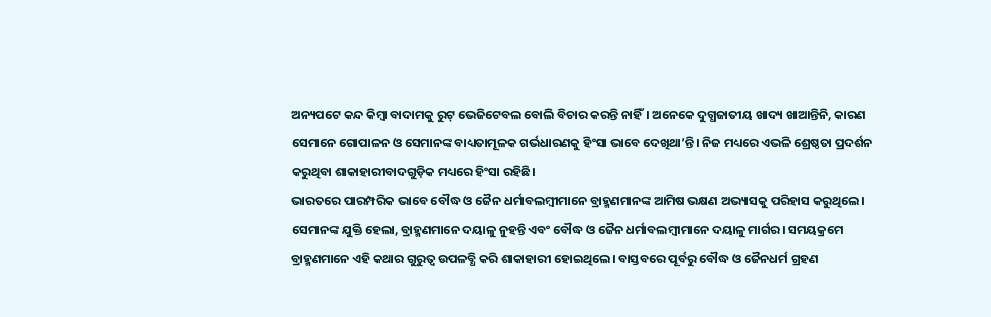ଅନ୍ୟପଟେ କନ୍ଦ କିମ୍ବା ବାଦାମକୁ ରୁଟ୍‌ ଭେଜିଟେବଲ ବୋଲି ବିଚାର କରନ୍ତି ନାହିଁ। ଅନେକେ ଦୁଗ୍ଧଜାତୀୟ ଖାଦ୍ୟ ଖାଆନ୍ତିନି, କାରଣ ସେମାନେ ଗୋପାଳନ ଓ ସେମାନଙ୍କ ବାଧ୍ୟତାମୂଳକ ଗର୍ଭଧାରଣକୁ ହିଂସା ଭାବେ ଦେଖିଥା’ନ୍ତି। ନିଜ ମଧ୍ୟରେ ଏଭଳି ଶ୍ରେଷ୍ଠତା ପ୍ରଦର୍ଶନ କରୁଥିବା ଶାକାହାରୀବାଦଗୁଡ଼ିକ ମଧ୍ୟରେ ହିଂସା ରହିଛି।
ଭାରତରେ ପାରମ୍ପରିକ ଭାବେ ବୌଦ୍ଧ ଓ ଜୈନ ଧର୍ମାବଲମ୍ବୀମାନେ ବ୍ରାହ୍ମଣମାନଙ୍କ ଆମିଷ ଭକ୍ଷଣ ଅଭ୍ୟାସକୁ ପରିହାସ କରୁଥିଲେ। ସେମାନଙ୍କ ଯୁକ୍ତି ହେଲା, ବ୍ରାହ୍ମଣମାନେ ଦୟାଳୁ ନୁହନ୍ତି ଏବଂ ବୌଦ୍ଧ ଓ ଜୈନ ଧର୍ମାବଲମ୍ବୀମାନେ ଦୟାଳୁ ମାର୍ଗର। ସମୟକ୍ରମେ ବ୍ରାହ୍ମଣମାନେ ଏହି କଥାର ଗୁରୁତ୍ୱ ଉପଳବ୍ଧି କରି ଶାକାହାରୀ ହୋଇଥିଲେ। ବାସ୍ତବରେ ପୂର୍ବରୁ ବୌଦ୍ଧ ଓ ଜୈନଧର୍ମ ଗ୍ରହଣ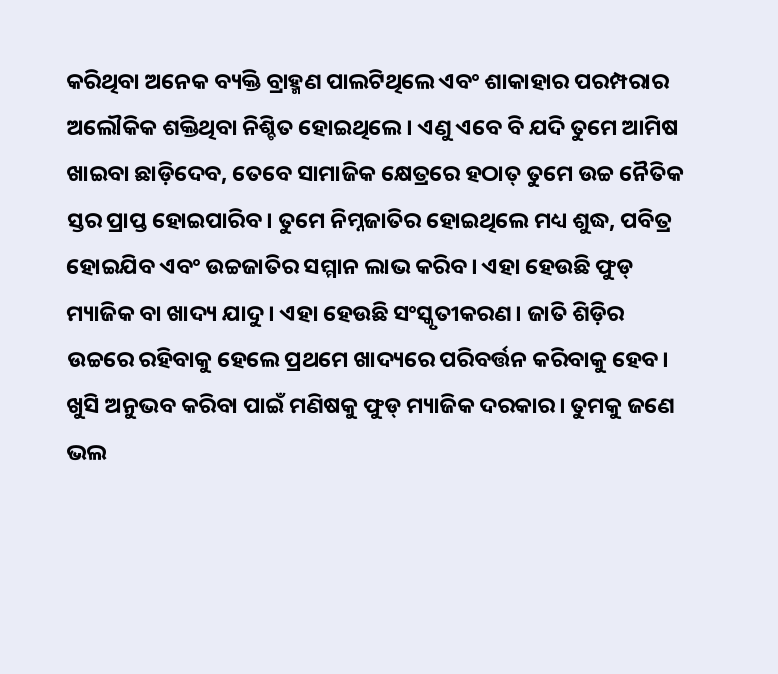କରିଥିବା ଅନେକ ବ୍ୟକ୍ତି ବ୍ରାହ୍ମଣ ପାଲଟିଥିଲେ ଏବଂ ଶାକାହାର ପରମ୍ପରାର ଅଲୌକିକ ଶକ୍ତିଥିବା ନିଶ୍ଚିତ ହୋଇଥିଲେ। ଏଣୁ ଏବେ ବି ଯଦି ତୁମେ ଆମିଷ ଖାଇବା ଛାଡ଼ିଦେବ, ତେବେ ସାମାଜିକ କ୍ଷେତ୍ରରେ ହଠାତ୍‌ ତୁମେ ଉଚ୍ଚ ନୈତିକ ସ୍ତର ପ୍ରାପ୍ତ ହୋଇପାରିବ। ତୁମେ ନିମ୍ନଜାତିର ହୋଇଥିଲେ ମଧ୍ୟ ଶୁଦ୍ଧ, ପବିତ୍ର ହୋଇଯିବ ଏବଂ ଉଚ୍ଚଜାତିର ସମ୍ମାନ ଲାଭ କରିବ। ଏହା ହେଉଛି ଫୁଡ୍‌ ମ୍ୟାଜିକ ବା ଖାଦ୍ୟ ଯାଦୁ । ଏହା ହେଉଛି ସଂସ୍କୃତୀକରଣ। ଜାତି ଶିଡ଼ିର ଉଚ୍ଚରେ ରହିବାକୁ ହେଲେ ପ୍ରଥମେ ଖାଦ୍ୟରେ ପରିବର୍ତ୍ତନ କରିବାକୁ ହେବ।
ଖୁସି ଅନୁଭବ କରିବା ପାଇଁ ମଣିଷକୁ ଫୁଡ୍‌ ମ୍ୟାଜିକ ଦରକାର। ତୁମକୁ ଜଣେ ଭଲ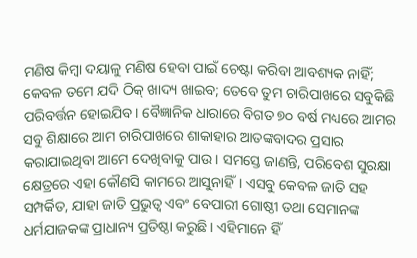ମଣିଷ କିମ୍ବା ଦୟାଳୁ ମଣିଷ ହେବା ପାଇଁ ଚେଷ୍ଟା କରିବା ଆବଶ୍ୟକ ନାହିଁ; କେବଳ ତମେ ଯଦି ଠିକ୍‌ ଖାଦ୍ୟ ଖାଇବ; ତେବେ ତୁମ ଚାରିପାଖରେ ସବୁକିଛି ପରିବର୍ତ୍ତନ ହୋଇଯିବ। ବୈଜ୍ଞାନିକ ଧାରାରେ ବିଗତ ୭୦ ବର୍ଷ ମଧ୍ୟରେ ଆମର ସବୁ ଶିକ୍ଷାରେ ଆମ ଚାରିପାଖରେ ଶାକାହାର ଆତଙ୍କବାଦର ପ୍ରସାର କରାଯାଇଥିବା ଆମେ ଦେଖିବାକୁ ପାଉ। ସମସ୍ତେ ଜାଣନ୍ତି, ପରିବେଶ ସୁରକ୍ଷା କ୍ଷେତ୍ରରେ ଏହା କୌଣସି କାମରେ ଆସୁନାହିଁ। ଏସବୁ କେବଳ ଜାତି ସହ ସମ୍ପର୍କିତ, ଯାହା ଜାତି ପ୍ରଭୁତ୍ୱ ଏବଂ ବେପାରୀ ଗୋଷ୍ଠୀ ତଥା ସେମାନଙ୍କ ଧର୍ମଯାଜକଙ୍କ ପ୍ରାଧାନ୍ୟ ପ୍ରତିଷ୍ଠା କରୁଛି। ଏହିମାନେ ହିଁ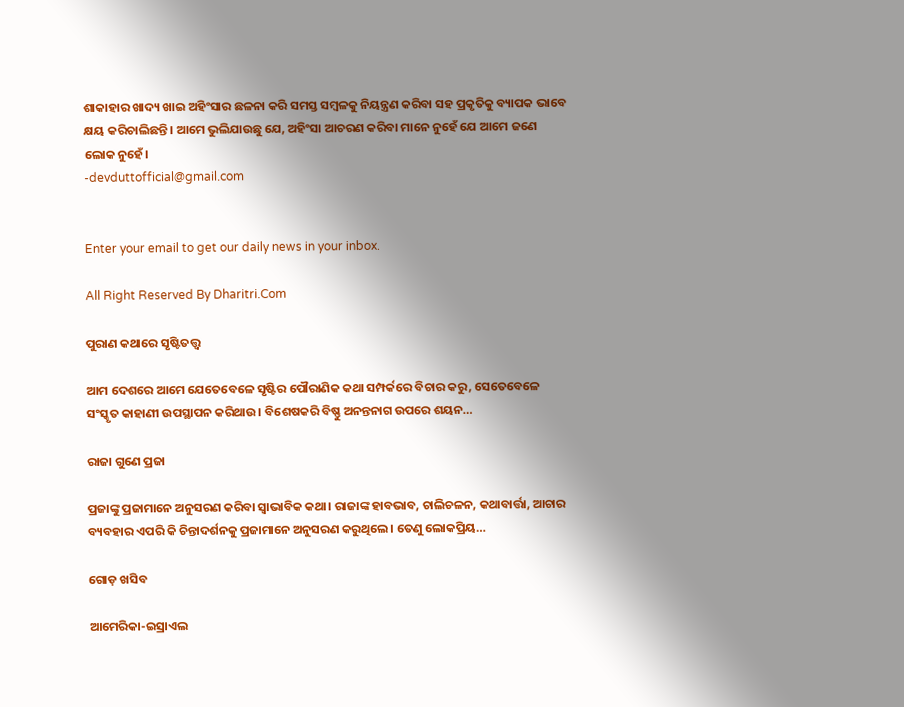ଶାକାହାର ଖାଦ୍ୟ ଖାଇ ଅହିଂସାର ଛଳନା କରି ସମସ୍ତ ସମ୍ବଳକୁ ନିୟନ୍ତ୍ରଣ କରିବା ସହ ପ୍ରକୃତିକୁ ବ୍ୟାପକ ଭାବେ କ୍ଷୟ କରିଚାଲିଛନ୍ତି। ଆମେ ଭୁଲିଯାଉଛୁ ଯେ, ଅହିଂସା ଆଚରଣ କରିବା ମାନେ ନୁହେଁ ଯେ ଆମେ ଜଣେ ଲୋକ ନୁହେଁ।
-devduttofficial@gmail.com


Enter your email to get our daily news in your inbox.

All Right Reserved By Dharitri.Com

ପୁରାଣ କଥାରେ ସୃଷ୍ଟିତତ୍ତ୍ୱ

ଆମ ଦେଶରେ ଆମେ ଯେତେବେଳେ ସୃଷ୍ଟିର ପୌରାଣିକ କଥା ସମ୍ପର୍କରେ ବିଚାର କରୁ, ସେତେବେଳେ ସଂସ୍କୃତ କାହାଣୀ ଉପସ୍ଥାପନ କରିଥାଉ। ବିଶେଷକରି ବିଷ୍ଣୁ ଅନନ୍ତନାଗ ଉପରେ ଶୟନ…

ରାଜା ଗୁଣେ ପ୍ରଜା

ପ୍ରଜାଙ୍କୁ ପ୍ରଜାମାନେ ଅନୁସରଣ କରିବା ସ୍ବାଭାବିକ କଥା। ରାଜାଙ୍କ ହାବଭାବ, ଚାଲିଚଳନ, କଥାବାର୍ତ୍ତା, ଆଚାର ବ୍ୟବହାର ଏପରି କି ଚିନ୍ତାଦର୍ଶନକୁ ପ୍ରଜାମାନେ ଅନୁସରଣ କରୁଥିଲେ। ତେଣୁ ଲୋକପ୍ରିୟ…

ଗୋଡ଼ ଖସିବ

ଆମେରିକା-ଇସ୍ରାଏଲ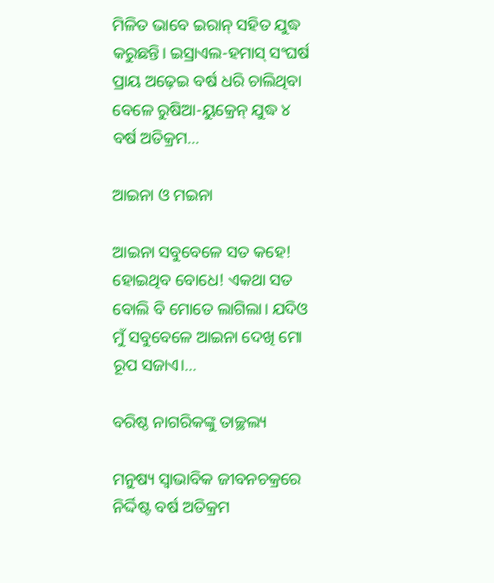ମିଳିତ ଭାବେ ଇରାନ୍‌ ସହିତ ଯୁଦ୍ଧ କରୁଛନ୍ତି। ଇସ୍ରାଏଲ-ହମାସ୍‌ ସଂଘର୍ଷ ପ୍ରାୟ ଅଢ଼େଇ ବର୍ଷ ଧରି ଚାଲିଥିବା ବେଳେ ରୁଷିଆ-ୟୁକ୍ରେନ୍‌ ଯୁଦ୍ଧ ୪ ବର୍ଷ ଅତିକ୍ରମ…

ଆଇନା ଓ ମଇନା

ଆଇନା ସବୁବେଳେ ସତ କହେ! ହୋଇଥିବ ବୋଧେ! ଏକଥା ସତ ବୋଲି ବି ମୋତେ ଲାଗିଲା। ଯଦିଓ ମୁଁ ସବୁବେଳେ ଆଇନା ଦେଖି ମୋ ରୂପ ସଜାଏ।…

ବରିଷ୍ଠ ନାଗରିକଙ୍କୁ ତାଚ୍ଛଲ୍ୟ

ମନୁଷ୍ୟ ସ୍ବାଭାବିକ ଜୀବନଚକ୍ରରେ ନିର୍ଦ୍ଦିଷ୍ଟ ବର୍ଷ ଅତିକ୍ରମ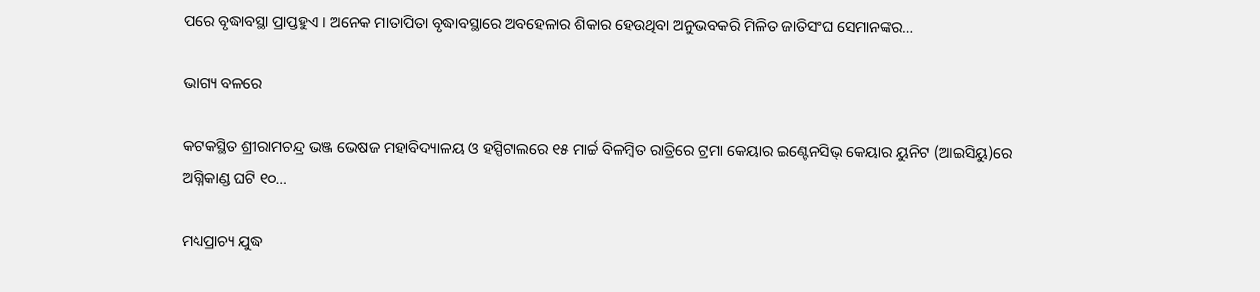ପରେ ବୃଦ୍ଧାବସ୍ଥା ପ୍ରାପ୍ତହୁଏ । ଅନେକ ମାତାପିତା ବୃଦ୍ଧାବସ୍ଥାରେ ଅବହେଳାର ଶିକାର ହେଉଥିବା ଅନୁଭବକରି ମିଳିତ ଜାତିସଂଘ ସେମାନଙ୍କର…

ଭାଗ୍ୟ ବଳରେ

କଟକସ୍ଥିତ ଶ୍ରୀରାମଚନ୍ଦ୍ର ଭଞ୍ଜ ଭେଷଜ ମହାବିଦ୍ୟାଳୟ ଓ ହସ୍ପିଟାଲରେ ୧୫ ମାର୍ଚ୍ଚ ବିଳମ୍ବିତ ରାତ୍ରିରେ ଟ୍ରମା କେୟାର ଇଣ୍ଟେନସିଭ୍‌ କେୟାର ୟୁନିଟ (ଆଇସିୟୁ)ରେ ଅଗ୍ନିକାଣ୍ଡ ଘଟି ୧୦…

ମଧ୍ୟପ୍ରାଚ୍ୟ ଯୁଦ୍ଧ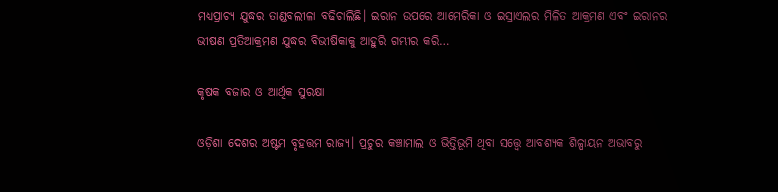ମଧ୍ୟପ୍ରାଚ୍ୟ ଯୁଦ୍ଧର ତାଣ୍ଡବଲୀଳା ବଢିଚାଲିଛି। ଇରାନ ଉପରେ ଆମେରିକା ଓ ଇସ୍ରାଏଲର ମିଳିତ ଆକ୍ରମଣ ଏବଂ ଇରାନର ଭୀଷଣ ପ୍ରତିଆକ୍ରମଣ ଯୁଦ୍ଧର ବିଭୀଷିକାକୁ ଆହୁରି ଗମ୍ଭୀର କରି…

କୃଷକ ବଜାର ଓ ଆର୍ଥିକ ସୁରକ୍ଷା

ଓଡ଼ିଶା ଦେଶର ଅଷ୍ଟମ ବୃହତ୍ତମ ରାଜ୍ୟ। ପ୍ରଚୁର କଞ୍ଚାମାଲ ଓ ଭିତ୍ତିଭୂମି ଥିବା ସତ୍ତ୍ୱେ ଆବଶ୍ୟକ ଶିଳ୍ପାୟନ ଅଭାବରୁ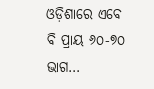ଓଡ଼ିଶାରେ ଏବେ ବି ପ୍ରାୟ ୬୦-୭୦ ଭାଗ…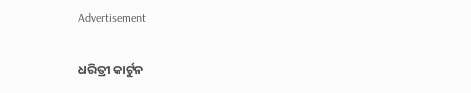Advertisement

ଧରିତ୍ରୀ କାର୍ଟୁନ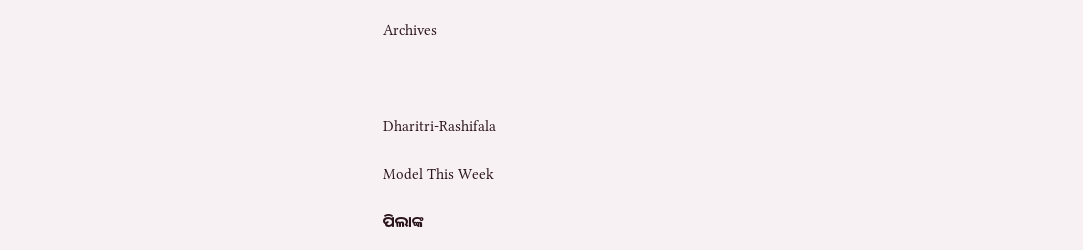Archives



Dharitri-Rashifala

Model This Week

ପିଲାଙ୍କ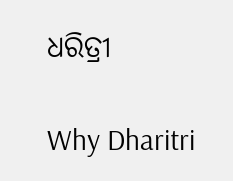ଧରିତ୍ରୀ

Why Dharitri